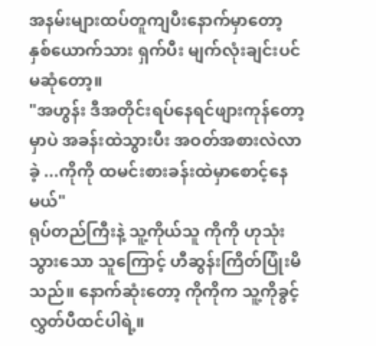အနမ်းများထပ်တူကျပီးနောက်မှာတော့ နှစ်ယောက်သား ရှက်ပီး မျက်လုံးချင်းပင်မဆုံတော့။
"အဟွန်း ဒီအတိုင်းရပ်နေရင်ဖျားကုန်တော့မှာပဲ အခန်းထဲသွားပီး အဝတ်အစားလဲလာခဲ့ ...ကိုကို ထမင်းစားခန်းထဲမှာစောင့်နေမယ်"
ရုပ်တည်ကြီးနဲ့ သူ့ကိုယ်သူ ကိုကို ဟုသုံးသွားသော သူကြောင့် ဟီဆွန်းကြိတ်ပြုံးမိသည်။ နောက်ဆုံးတော့ ကိုကိုက သူ့ကိုခွင့်လွှတ်ပီထင်ပါရဲ့။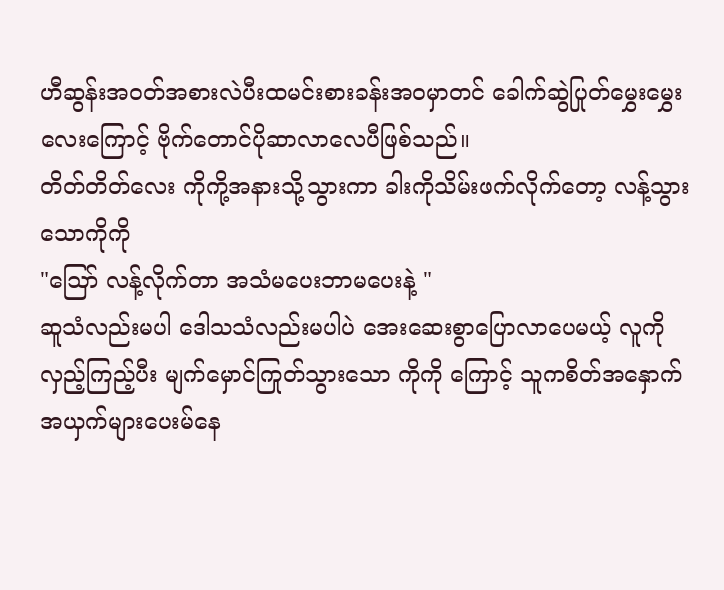ဟီဆွန်းအဝတ်အစားလဲပီးထမင်းစားခန်းအဝမှာတင် ခေါက်ဆွဲပြုတ်မွှေးမွှေးလေးကြောင့် ဗိုက်တောင်ပိုဆာလာလေပီဖြစ်သည်။
တိတ်တိတ်လေး ကိုကို့အနားသို့သွားကာ ခါးကိုသိမ်းဖက်လိုက်တော့ လန့်သွားသောကိုကို
"ဪ လန့်လိုက်တာ အသံမပေးဘာမပေးနဲ့ "
ဆူသံလည်းမပါ ဒေါသသံလည်းမပါပဲ အေးဆေးစွာပြောလာပေမယ့် လူကိုလှည့်ကြည့်ပီး မျက်မှောင်ကြုတ်သွားသော ကိုကို ကြောင့် သူကစိတ်အနှောက်အယှက်များပေးမ်နေ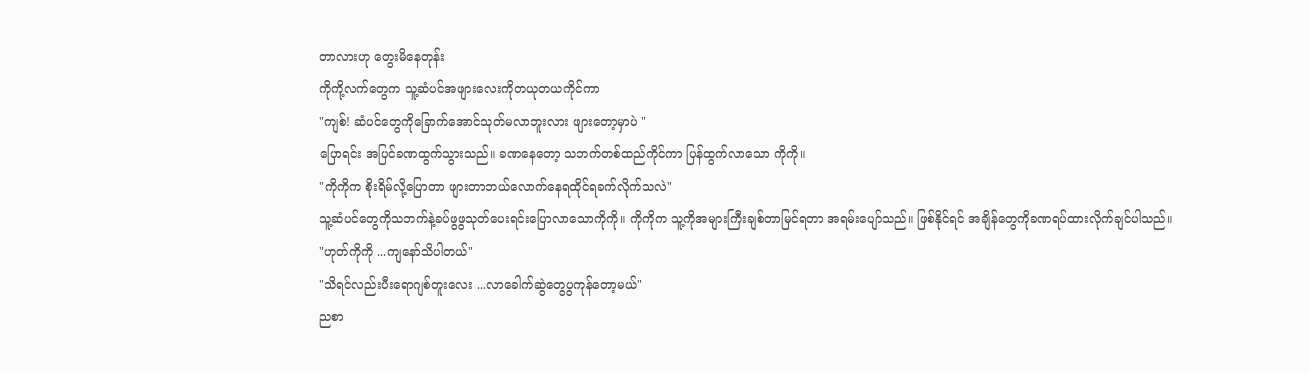တာလားဟု တွေးမိနေတုန်း
ကိုကို့လက်တွေက သူ့ဆံပင်အဖျားလေးကိုတယုတယကိုင်ကာ
"ကျစ်! ဆံပင်တွေကိုခြောက်အောင်သုတ်မလာဘူးလား ဖျားတော့မှာပဲ "
ပြောရင်း အပြင်ခဏထွက်သွားသည်။ ခဏနေတော့ သဘက်တစ်ထည်ကိုင်ကာ ပြန်ထွက်လာသော ကိုကို။
"ကိုကိုက စိုးရိမ်လို့ပြောတာ ဖျားတာဘယ်လောက်နေရထိုင်ရခက်လိုက်သလဲ"
သူ့ဆံပင်တွေကိုသဘက်နဲ့ခပ်ဖွဖွသုတ်ပေးရင်းပြောလာသောကိုကို။ ကိုကိုက သူ့ကိုအများကြီးချစ်တာမြင်ရတာ အရမ်းပျော်သည်။ ဖြစ်နိုင်ရင် အချိန်တွေကိုခဏရပ်ထားလိုက်ချင်ပါသည်။
"ဟုတ်ကိုကို ...ကျနော်သိပါတယ်"
"သိရင်လည်းပီးရောဂျစ်တူးလေး ...လာခေါက်ဆွဲတွေပွကုန်တော့မယ်"
ညစာ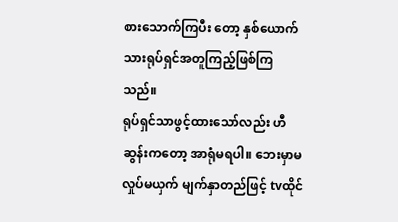စားသောက်ကြပီး တော့ နှစ်ယောက်သားရုပ်ရှင်အတူကြည့်ဖြစ်ကြသည်။
ရုပ်ရှင်သာဖွင့်ထားသော်လည်း ဟီဆွန်းကတော့ အာရုံမရပါ။ ဘေးမှာမလှုပ်မယှက် မျက်နှာတည်ဖြင့် tvထိုင်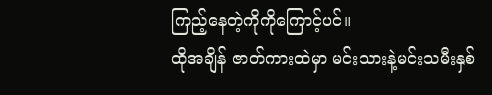ကြည့်နေတဲ့ကိုကိုကြောင့်ပင်။
ထိုအချိန် ဇာတ်ကားထဲမှာ မင်းသားနဲ့မင်းသမီးနှစ်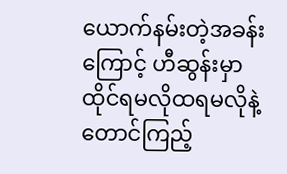ယောက်နမ်းတဲ့အခန်းကြောင့် ဟီဆွန်းမှာ ထိုင်ရမလိုထရမလိုနဲ့ တောင်ကြည့်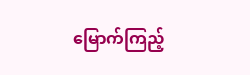မြောက်ကြည့်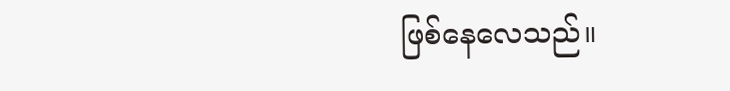ဖြစ်နေလေသည်။